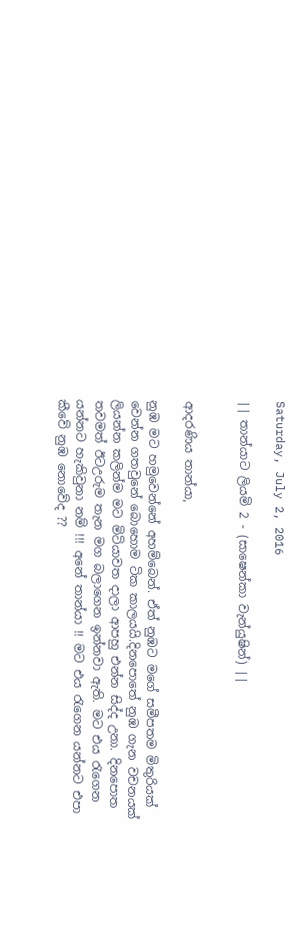Saturday, July 2, 2016

|| තාන්යාට ලියමි 2 - (සාෂෙන්කා වැන්යුෂින්) ||


ආදරණිය තාන්යා,

නුඹ මට හමුවෙන්නේ අහම්බෙන්. ඒත් නුඹට මගේ සමීපතම මිතුරියක් වෙන්න ගතවුනේ බොහොම ටික කාලයයි.දිනපොතේ නුඹ ගැන වචනයක් ලියන්න කලින්ම මට මිටියාවත දාලා ආපහු එන්න සිද්ද උනා. දිනපොත තවමත් ඊටඋරුම තැන මග බලාගෙන ඉන්නවා ඇති. මට එය රැගෙන යන්නට හැකිවුනා නම් !!! අනේ තාන්යා !! මට එය රැගෙන යන්නට එපා කීවේ නුඹ නොවේද ??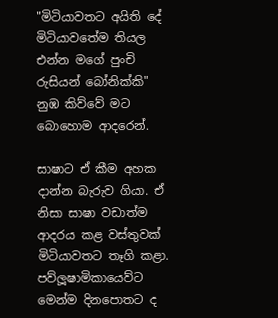"මිටියාවතට අයිති දේ මිටියාවතේම තියල එන්න මගේ පුංචි රුසියන් බෝනික්කි" නුඹ කිව්වේ මට බොහොම ආදරෙන්.

සාෂාට ඒ කීම අහක දාන්න බැරුව ගියා. ඒ නිසා සාෂා වඩාත්ම ආදරය කළ වස්තුවක් මිටියාවතට තෑගි කළා. පව්ලූෂාමිකායෙව්ට මෙන්ම දිනපොතට ද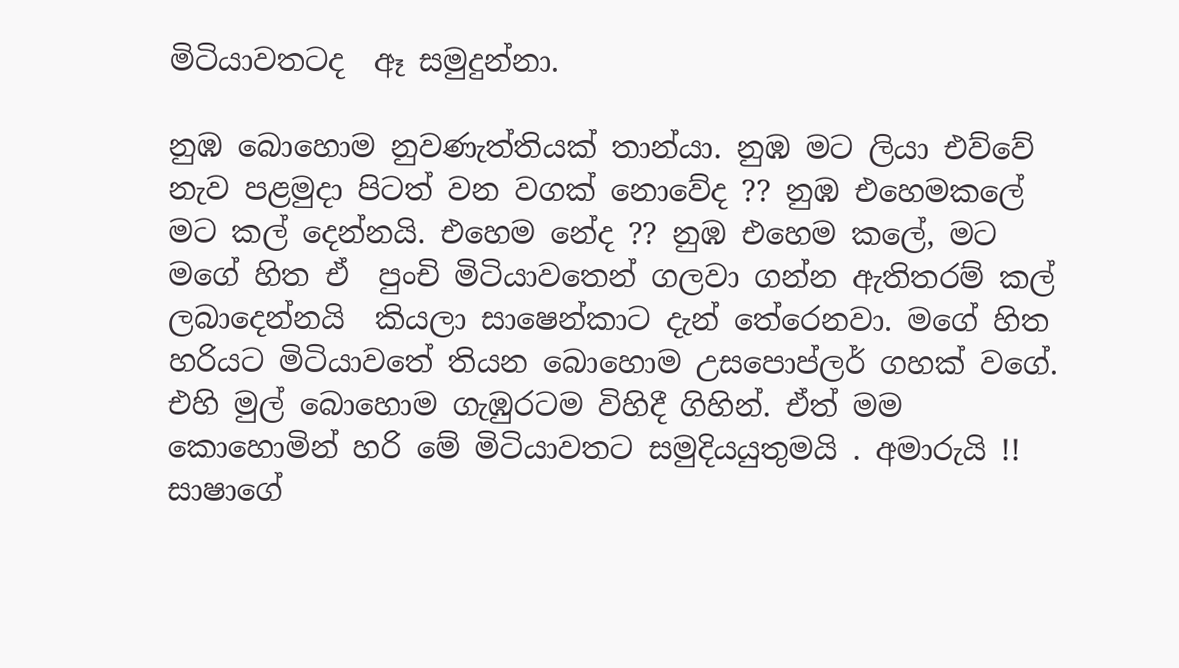මිටියාවතටද  ඈ සමුදුන්නා.

නුඹ බොහොම නුවණැත්තියක් තාන්යා. නුඹ මට ලියා එව්වේ නැව පළමුදා පිටත් වන වගක් නොවේද ?? නුඹ එහෙමකලේ මට කල් දෙන්නයි. එහෙම නේද ?? නුඹ එහෙම කලේ, මට මගේ හිත ඒ  පුංචි මිටියාවතෙන් ගලවා ගන්න ඇතිතරම් කල් ලබාදෙන්නයි  කියලා සාෂෙන්කාට දැන් තේරෙනවා. මගේ හිත හරියට මිටියාවතේ තියන බොහොම උසපොප්ලර් ගහක් වගේ. එහි මුල් බොහොම ගැඹුරටම විහිදී ගිහින්. ඒත් මම කොහොමින් හරි මේ මිටියාවතට සමුදියයුතුමයි . අමාරුයි !! සාෂාගේ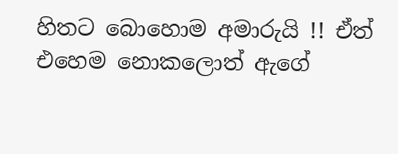හිතට බොහොම අමාරුයි !! ඒත් එහෙම නොකලොත් ඇගේ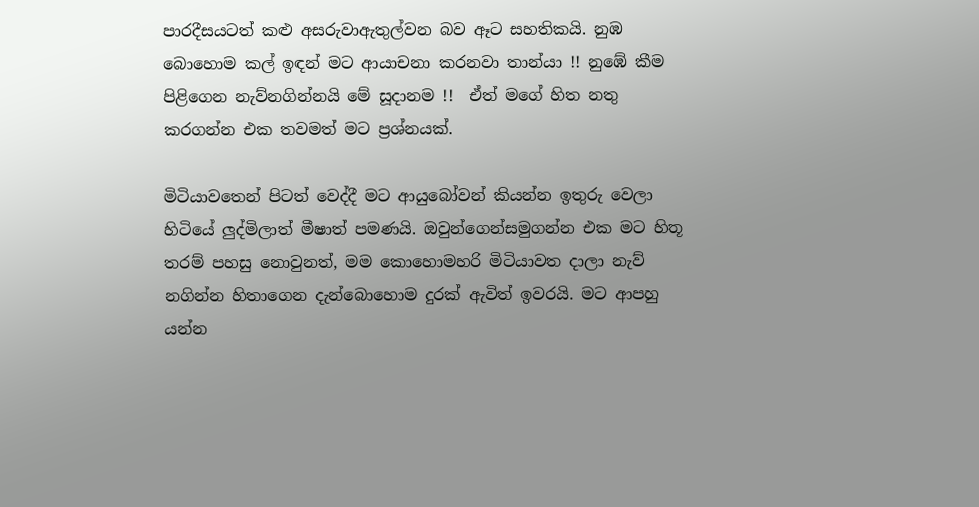පාරදීසයටත් කළු අසරුවාඇතුල්වන බව ඈට සහතිකයි. නුඹ බොහොම කල් ඉඳන් මට ආයාචනා කරනවා තාන්යා !! නුඹේ කීම පිළිගෙන නැව්නගින්නයි මේ සූදානම !!  ඒත් මගේ හිත නතු කරගන්න එක තවමත් මට ප්‍රශ්නයක්.

මිටියාවතෙන් පිටත් වෙද්දී මට ආයුබෝවන් කියන්න ඉතුරු වෙලා හිටියේ ලුද්මිලාත් මීෂාත් පමණයි. ඔවුන්ගෙන්සමුගන්න එක මට හිතූ තරම් පහසු නොවුනත්, මම කොහොමහරි මිටියාවත දාලා නැව් නගින්න හිතාගෙන දැන්බොහොම දුරක් ඇවිත් ඉවරයි. මට ආපහු යන්න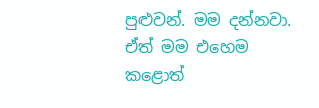පුළුවන්. මම දන්නවා. ඒත් මම එහෙම කළොත්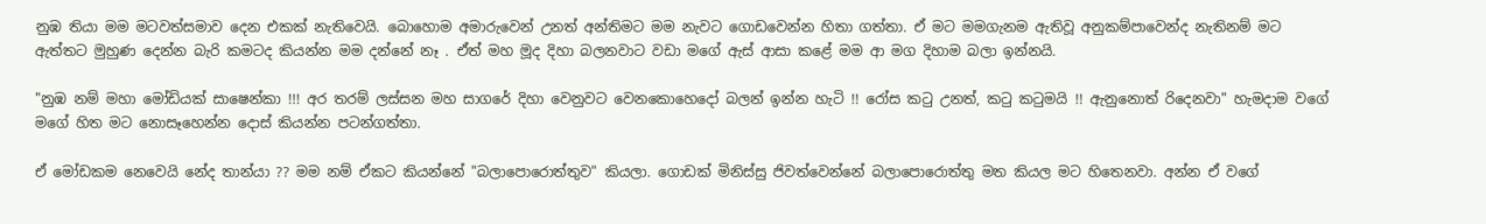නුඹ තියා මම මටවත්සමාව දෙන එකක් නැතිවෙයි. බොහොම අමාරුවෙන් උනත් අන්තිමට මම නැවට ගොඩවෙන්න හිතා ගත්තා. ඒ මට මමගැනම ඇතිවූ අනුකම්පාවෙන්ද නැතිනම් මට ඇත්තට මුහුණ දෙන්න බැරි කමටද කියන්න මම දන්නේ නෑ . ඒත් මහ මූද දිහා බලනවාට වඩා මගේ ඇස් ආසා කළේ මම ආ මග දිහාම බලා ඉන්නයි.

"නුඹ නම් මහා මෝඩියක් සාෂෙන්කා !!! අර තරම් ලස්සන මහ සාගරේ දිහා වෙනුවට වෙනකොහෙදෝ බලන් ඉන්න හැටි !! රෝස කටු උනත්, කටු කටුමයි !! ඇනුනොත් රිදෙනවා" හැමදාම වගේ මගේ හිත මට නොසෑහෙන්න දොස් කියන්න පටන්ගත්තා.

ඒ මෝඩකම නෙවෙයි නේද තාන්යා ?? මම නම් ඒකට කියන්නේ "බලාපොරොත්තුව" කියලා. ගොඩක් මිනිස්සු ජිවත්වෙන්නේ බලාපොරොත්තු මත කියල මට හිතෙනවා. අන්න ඒ වගේ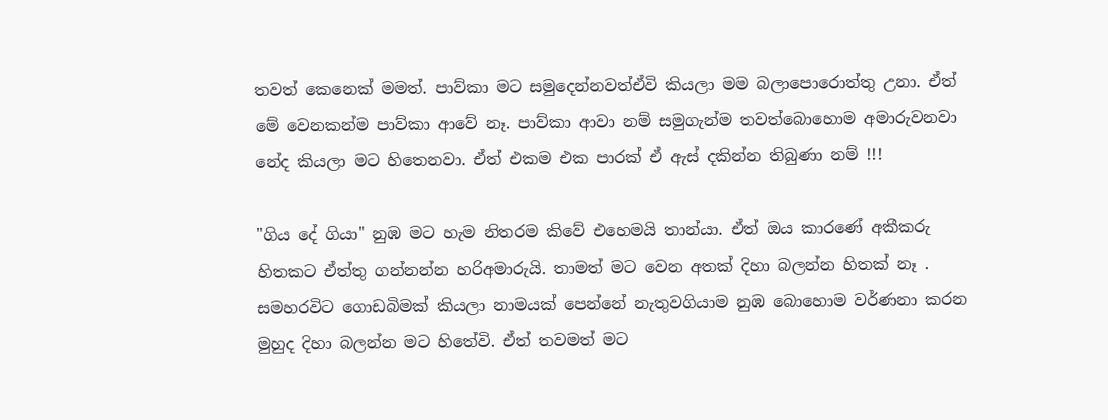තවත් කෙනෙක් මමත්. පාව්කා මට සමුදෙන්නවත්ඒවි කියලා මම බලාපොරොත්තු උනා. ඒත් මේ වෙනකන්ම පාව්කා ආවේ නෑ. පාව්කා ආවා නම් සමුගැන්ම තවත්බොහොම අමාරුවනවා නේද කියලා මට හිතෙනවා. ඒත් එකම එක පාරක් ඒ ඇස් දකින්න තිබුණා නම් !!!

"ගිය දේ ගියා" නුඹ මට හැම නිතරම කිවේ එහෙමයි තාන්යා. ඒත් ඔය කාරණේ අකීකරු හිතකට ඒත්තු ගන්නන්න හරිඅමාරුයි. තාමත් මට වෙන අතක් දිහා බලන්න හිතක් නෑ . සමහරවිට ගොඩබිමක් කියලා නාමයක් පෙන්නේ නැතුවගියාම නුඹ බොහොම වර්ණනා කරන මුහුද දිහා බලන්න මට හිතේවි. ඒත් තවමත් මට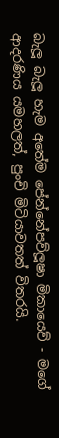බැලූ බැලූ හැම අතේම පේන්නේපව්ලූෂා මිකායෙව් - මගේ ආදරණිය යමහලත්, පුංචි මිටියාවතත් විතරයි.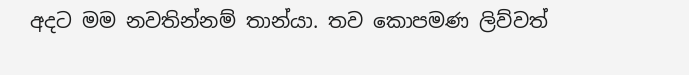අදට මම නවතින්නම් තාන්යා. තව කොපමණ ලිව්වත්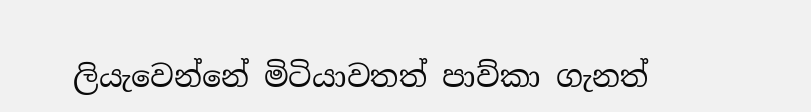ලියැවෙන්නේ මිටියාවතත් පාව්කා ගැනත්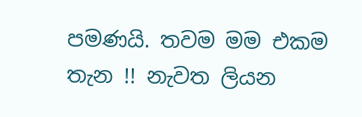පමණයි. තවම මම එකම තැන !! නැවත ලියන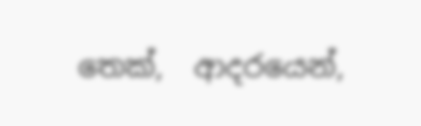තෙක්,  ආදරයෙන්,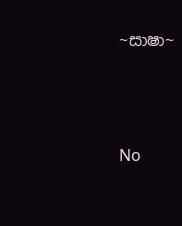~සාෂා~





No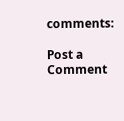comments:

Post a Comment